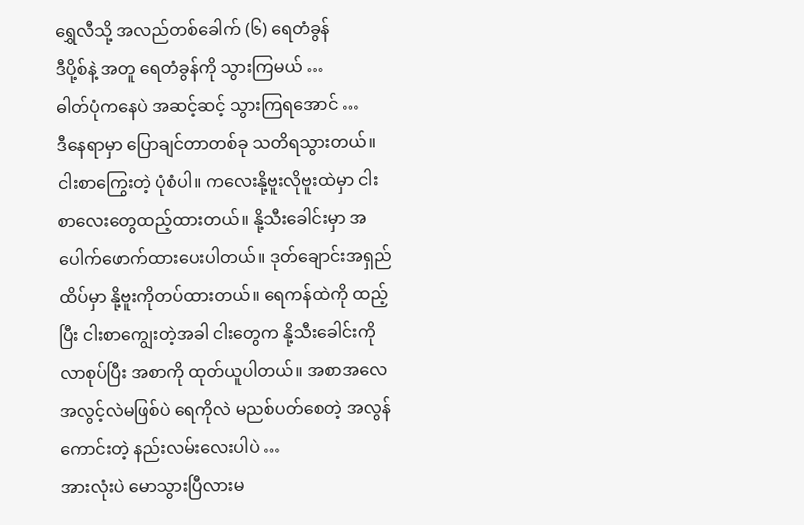ရွှေလီသို့ အလည်တစ်ခေါက် (၆) ရေတံခွန်
ဒီပို့စ်နဲ့ အတူ ရေတံခွန်ကို သွားကြမယ် …
ဓါတ်ပုံကနေပဲ အဆင့်ဆင့် သွားကြရအောင် …
ဒီနေရာမှာ ပြောချင်တာတစ်ခု သတိရသွားတယ်။ ငါးစာကြွေးတဲ့ ပုံစံပါ။ ကလေးနို့ဗူးလိုဗူးထဲမှာ ငါးစာလေးတွေထည့်ထားတယ်။ နို့သီးခေါင်းမှာ အပေါက်ဖောက်ထားပေးပါတယ်။ ဒုတ်ချောင်းအရှည်ထိပ်မှာ နို့ဗူးကိုတပ်ထားတယ်။ ရေကန်ထဲကို ထည့်ပြီး ငါးစာကျွေးတဲ့အခါ ငါးတွေက နို့သီးခေါင်းကို လာစုပ်ပြီး အစာကို ထုတ်ယူပါတယ်။ အစာအလေအလွင့်လဲမဖြစ်ပဲ ရေကိုလဲ မညစ်ပတ်စေတဲ့ အလွန်ကောင်းတဲ့ နည်းလမ်းလေးပါပဲ …
အားလုံးပဲ မောသွားပြီလားမ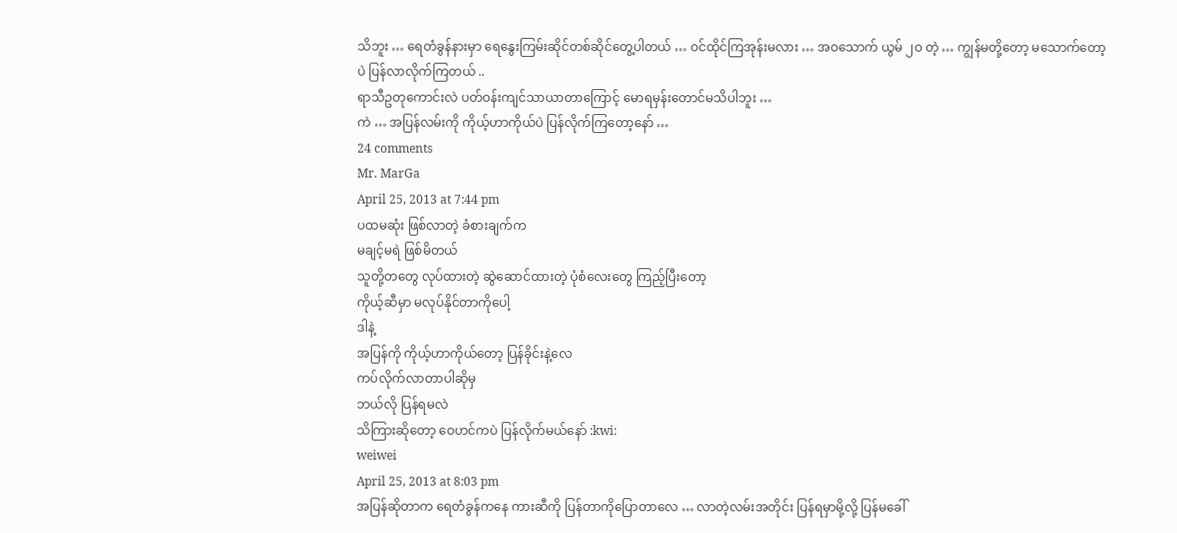သိဘူး … ရေတံခွန်နားမှာ ရေနွေးကြမ်းဆိုင်တစ်ဆိုင်တွေ့ပါတယ် … ဝင်ထိုင်ကြအုန်းမလား … အဝသောက် ယွမ် ၂ဝ တဲ့ … ကျွန်မတို့တော့ မသောက်တော့ပဲ ပြန်လာလိုက်ကြတယ် ..
ရာသီဥတုကောင်းလဲ ပတ်ဝန်းကျင်သာယာတာကြောင့် မောရမှန်းတောင်မသိပါဘူး …
ကဲ … အပြန်လမ်းကို ကိုယ့်ဟာကိုယ်ပဲ ပြန်လိုက်ကြတော့နော် …
24 comments
Mr. MarGa
April 25, 2013 at 7:44 pm
ပထမဆုံး ဖြစ်လာတဲ့ ခံစားချက်က
မချင့်မရဲ ဖြစ်မိတယ်
သူတို့တတွေ လုပ်ထားတဲ့ ဆွဲဆောင်ထားတဲ့ ပုံစံလေးတွေ ကြည့်ပြီးတော့
ကိုယ့်ဆီမှာ မလုပ်နိုင်တာကိုပေါ့
ဒါနဲ့
အပြန်ကို ကိုယ့်ဟာကိုယ်တော့ ပြန်ခိုင်းနဲ့လေ
ကပ်လိုက်လာတာပါဆိုမှ
ဘယ်လို ပြန်ရမလဲ
သိကြားဆိုတော့ ဝေဟင်ကပဲ ပြန်လိုက်မယ်နော် :kwi:
weiwei
April 25, 2013 at 8:03 pm
အပြန်ဆိုတာက ရေတံခွန်ကနေ ကားဆီကို ပြန်တာကိုပြောတာလေ … လာတဲ့လမ်းအတိုင်း ပြန်ရမှာမို့လို့ ပြန်မခေါ်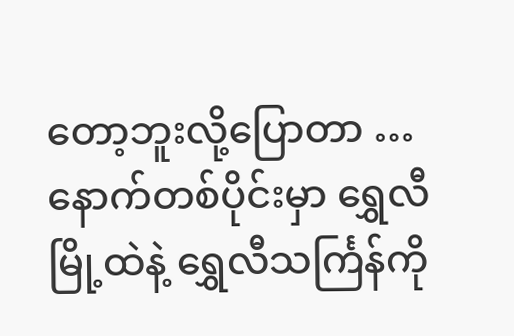တော့ဘူးလို့ပြောတာ …
နောက်တစ်ပိုင်းမှာ ရွှေလီမြို့ထဲနဲ့ ရွှေလီသင်္ကြန်ကို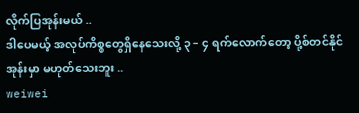လိုက်ပြအုန်းမယ် ..
ဒါပေမယ့် အလုပ်ကိစ္စတွေရှိနေသေးလို့ ၃ – ၄ ရက်လောက်တော့ ပို့စ်တင်နိုင်အုန်းမှာ မဟုတ်သေးဘူး ..
weiwei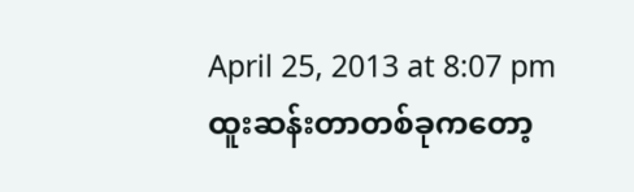April 25, 2013 at 8:07 pm
ထူးဆန်းတာတစ်ခုကတော့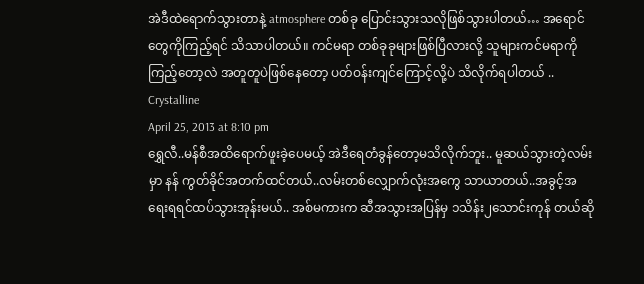အဲဒီထဲရောက်သွားတာနဲ့ atmosphere တစ်ခု ပြောင်းသွားသလိုဖြစ်သွားပါတယ်… အရောင်တွေကိုကြည့်ရင် သိသာပါတယ်။ ကင်မရာ တစ်ခုခုများဖြစ်ပြီလားလို့ သူများကင်မရာကို ကြည့်တော့လဲ အတူတူပဲဖြစ်နေတော့ ပတ်ဝန်းကျင်ကြောင့်လို့ပဲ သိလိုက်ရပါတယ် ..
Crystalline
April 25, 2013 at 8:10 pm
ရွှေလီ..မန်စီအထိရောက်ဖူးခဲ့ပေမယ့် အဲဒီရေတံခွန်တော့မသိလိုက်ဘူး.. မူဆယ်သွားတဲ့လမ်းမှာ နန် ကွတ်ခိုင်အတက်ထင်တယ်..လမ်းတစ်လျှောက်လုံးအကွေ သာယာတယ်..အခွင့်အရေးရရင်ထပ်သွားအုန်းမယ်.. အစ်မကားက ဆီအသွားအပြန်မှ ၁သိန်း၂သောင်းကုန် တယ်ဆို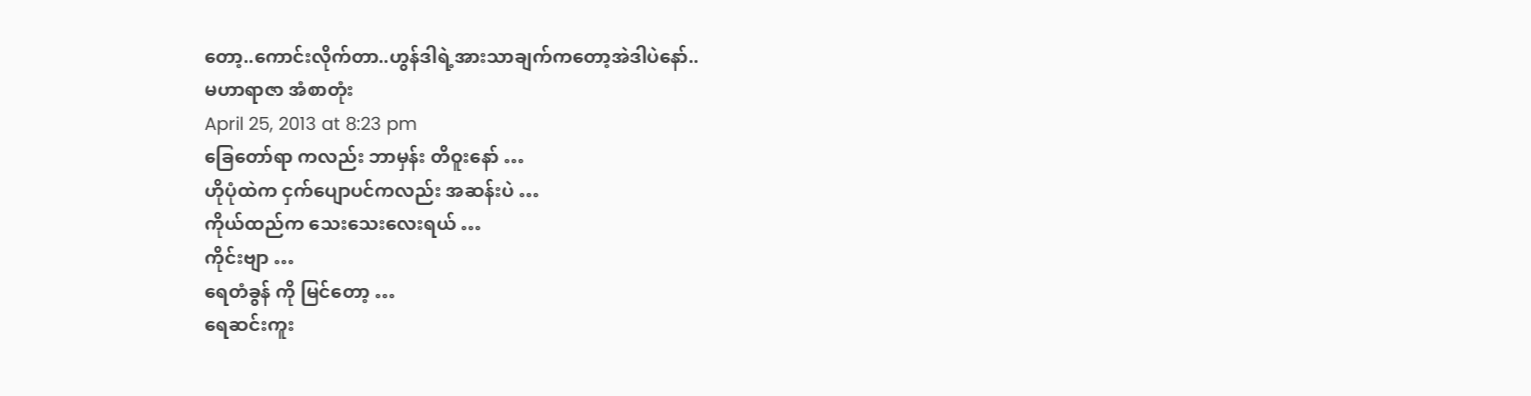တော့..ကောင်းလိုက်တာ..ဟွန်ဒါရဲ့အားသာချက်ကတော့အဲဒါပဲနော်..
မဟာရာဇာ အံစာတုံး
April 25, 2013 at 8:23 pm
ခြေတော်ရာ ကလည်း ဘာမှန်း တိဝူးနော် …
ဟိုပုံထဲက ငှက်ပျောပင်ကလည်း အဆန်းပဲ …
ကိုယ်ထည်က သေးသေးလေးရယ် …
ကိုင်းဗျာ …
ရေတံခွန် ကို မြင်တော့ …
ရေဆင်းကူး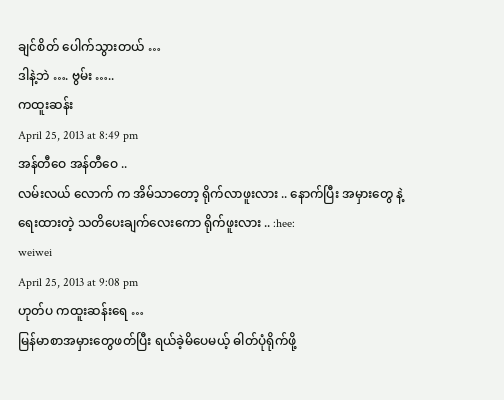ချင်စိတ် ပေါက်သွားတယ် …
ဒါနဲ့ဘဲ …. ဗွမ်း …..
ကထူးဆန်း
April 25, 2013 at 8:49 pm
အန်တီဝေ အန်တီဝေ ..
လမ်းလယ် လောက် က အိမ်သာတော့ ရိုက်လာဖူးလား .. နောက်ပြီး အမှားတွေ နဲ့ ရေးထားတဲ့ သတိပေးချက်လေးကော ရိုက်ဖူးလား .. :hee:
weiwei
April 25, 2013 at 9:08 pm
ဟုတ်ပ ကထူးဆန်းရေ …
မြန်မာစာအမှားတွေဖတ်ပြီး ရယ်ခဲ့မိပေမယ့် ဓါတ်ပုံရိုက်ဖို့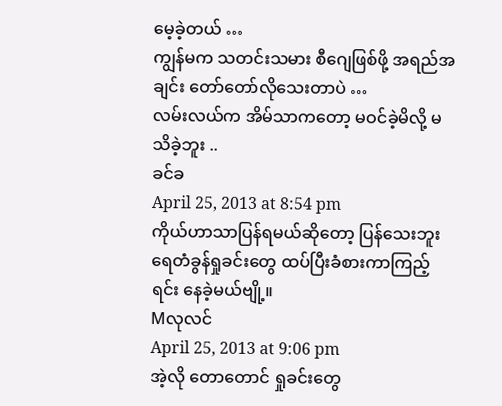မေ့ခဲ့တယ် …
ကျွန်မက သတင်းသမား စီဂျေဖြစ်ဖို့ အရည်အချင်း တော်တော်လိုသေးတာပဲ …
လမ်းလယ်က အိမ်သာကတော့ မဝင်ခဲ့မိလို့ မသိခဲ့ဘူး ..
ခင်ခ
April 25, 2013 at 8:54 pm
ကိုယ်ဟာသာပြန်ရမယ်ဆိုတော့ ပြန်သေးဘူး
ရေတံခွန်ရှုခင်းတွေ ထပ်ပြီးခံစားကာကြည့်ရင်း နေခဲ့မယ်ဗျို့။
Mလုလင်
April 25, 2013 at 9:06 pm
အဲ့လို တောတောင် ရှုခင်းတွေ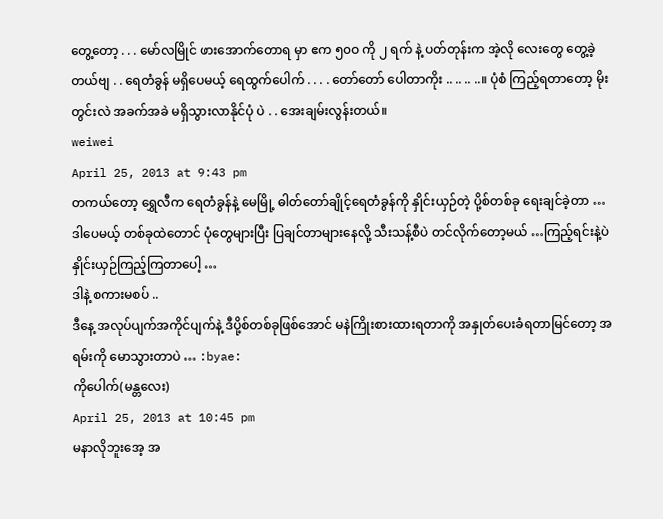တွေ့တော့ . . . မော်လမြိုင် ဖားအောက်တောရ မှာ ဧက ၅၀ဝ ကို ၂ ရက် နဲ့ ပတ်တုန်းက အဲ့လို လေးတွေ တွေ့ခဲ့တယ်ဗျ . . ရေတံခွန် မရှိပေမယ့် ရေထွက်ပေါက် . . . . တော်တော် ပေါတာကိုး .. .. .. ..။ ပုံစံ ကြည့်ရတာတော့ မိုးတွင်းလဲ အခက်အခဲ မရှိသွားလာနိုင်ပုံ ပဲ . . အေးချမ်းလွန်းတယ်။
weiwei
April 25, 2013 at 9:43 pm
တကယ်တော့ ရွှေလီက ရေတံခွန်နဲ့ မေမြို့ ဓါတ်တော်ချိုင့်ရေတံခွန်ကို နှိုင်းယှဉ်တဲ့ ပို့စ်တစ်ခု ရေးချင်ခဲ့တာ … ဒါပေမယ့် တစ်ခုထဲတောင် ပုံတွေများပြီး ပြချင်တာများနေလို့ သီးသန့်စီပဲ တင်လိုက်တော့မယ် …ကြည့်ရင်းနဲ့ပဲ နှိုင်းယှဉ်ကြည့်ကြတာပေါ့ …
ဒါနဲ့ စကားမစပ် ..
ဒီနေ့ အလုပ်ပျက်အကိုင်ပျက်နဲ့ ဒီပို့စ်တစ်ခုဖြစ်အောင် မနဲကြိုးစားထားရတာကို အနှုတ်ပေးခံရတာမြင်တော့ အရမ်းကို မောသွားတာပဲ … :byae:
ကိုပေါက်(မန္တလေး)
April 25, 2013 at 10:45 pm
မနာလိုဘူးအေ့ အ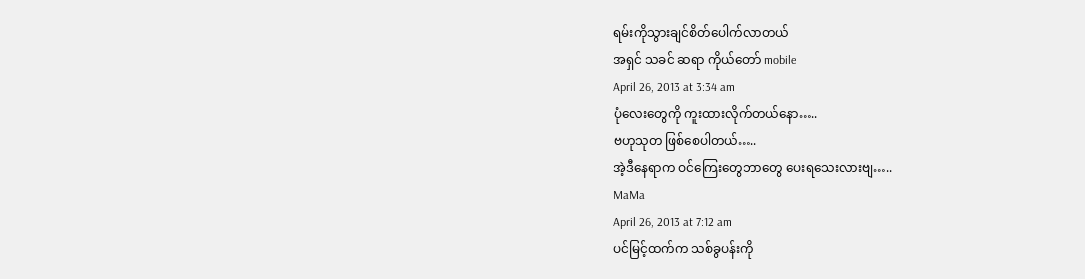ရမ်းကိုသွားချင်စိတ်ပေါက်လာတယ်
အရှင် သခင် ဆရာ ကိုယ်တော် mobile
April 26, 2013 at 3:34 am
ပုံလေးတွေကို ကူးထားလိုက်တယ်နော…..
ဗဟုသုတ ဖြစ်စေပါတယ်…..
အဲ့ဒီနေရာက ဝင်ကြေးတွေဘာတွေ ပေးရသေးလားဗျ…..
MaMa
April 26, 2013 at 7:12 am
ပင်မြင့်ထက်က သစ်ခွပန်းကို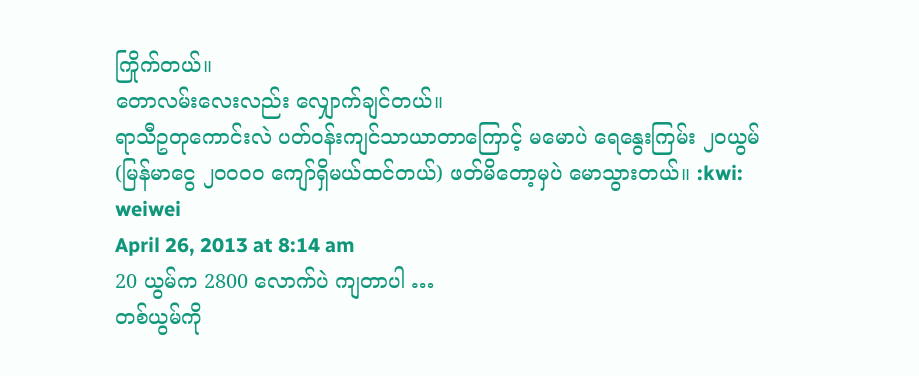ကြိုက်တယ်။
တောလမ်းလေးလည်း လျှောက်ချင်တယ်။
ရာသီဥတုကောင်းလဲ ပတ်ဝန်းကျင်သာယာတာကြောင့် မမောပဲ ရေနွေးကြမ်း ၂ဝယွမ် (မြန်မာငွေ ၂၀၀၀ဝ ကျော်ရှိမယ်ထင်တယ်) ဖတ်မိတော့မှပဲ မောသွားတယ်။ :kwi:
weiwei
April 26, 2013 at 8:14 am
20 ယွမ်က 2800 လောက်ပဲ ကျတာပါ …
တစ်ယွမ်ကို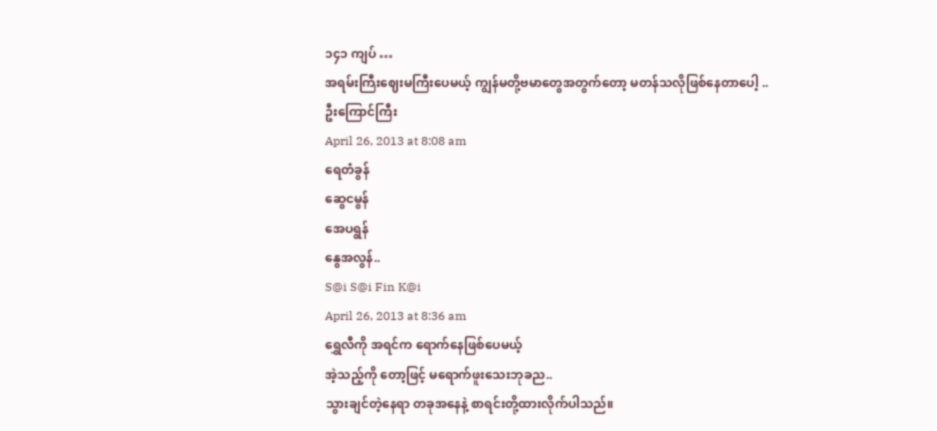၁၄၁ ကျပ် …
အရမ်းကြီးဈေးမကြီးပေမယ့် ကျွန်မတို့ဗမာတွေအတွက်တော့ မတန်သလိုဖြစ်နေတာပေါ့ ..
ဦးကြောင်ကြီး
April 26, 2013 at 8:08 am
ရေတံခွန်
ဆွေငမွန်
အေပရွန်
နွေအလွန်..
S@i S@i Fin K@i
April 26, 2013 at 8:36 am
ရွှေလီကို အရင်က ရောက်နေဖြစ်ပေမယ့်
အဲ့သည့်ကို တော့ဖြင့် မရောက်ဖူးသေးဘုခည..
သွားချင်တဲ့နေရာ တခုအနေနဲ့ စာရင်းတို့ထားလိုက်ပါသည်။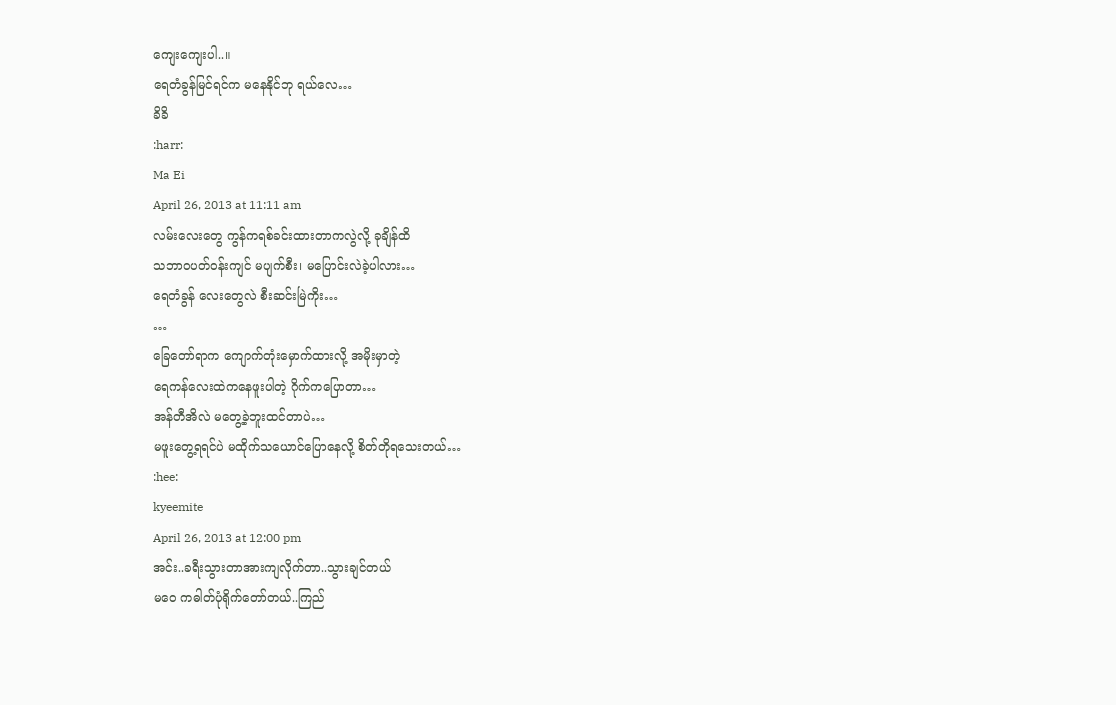ကျေးကျေးပါ..။
ရေတံခွန်မြင်ရင်က မနေနိုင်ဘု ရယ်လေ…
ခိခိ
:harr:
Ma Ei
April 26, 2013 at 11:11 am
လမ်းလေးတွေ ကွန်ကရစ်ခင်းထားတာကလွဲလို့ ခုချိန်ထိ
သဘာဝပတ်ဝန်းကျင် မပျက်စီး၊ မပြောင်းလဲခဲ့ပါလား…
ရေတံခွန် လေးတွေလဲ စီးဆင်းမြဲကိုး…
…
ခြေတော်ရာက ကျောက်တုံးမှောက်ထားလို့ အမိုးမှာတဲ့
ရေကန်လေးထဲကနေဖူးပါတဲ့ ဂိုက်ကပြောတာ…
အန်တီအိလဲ မတွေ့ခဲ့ဘူးထင်တာပဲ…
မဖူးတွေ့ရရင်ပဲ မထိုက်သယောင်ပြောနေလို့ စိတ်တိုရသေးတယ်…
:hee:
kyeemite
April 26, 2013 at 12:00 pm
အင်း..ခရီးသွားတာအားကျလိုက်တာ..သွားချင်တယ်
မဝေ ကဓါတ်ပုံရိုက်တော်တယ်..ကြည်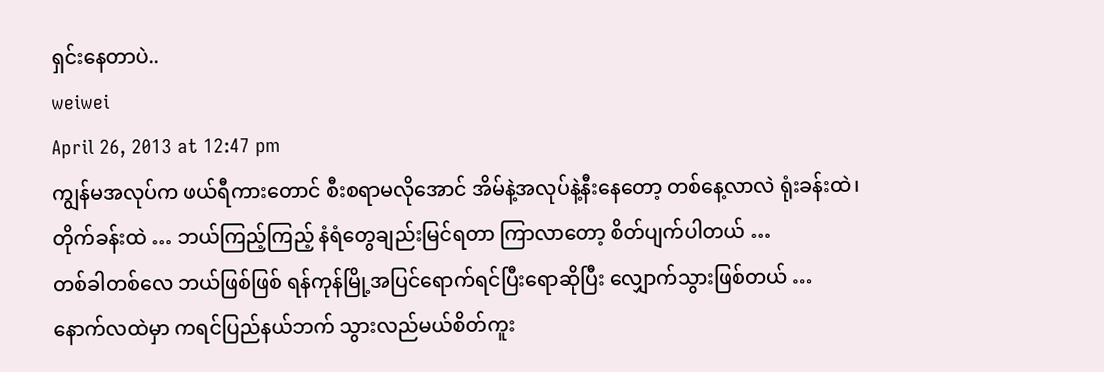ရှင်းနေတာပဲ..
weiwei
April 26, 2013 at 12:47 pm
ကျွန်မအလုပ်က ဖယ်ရီကားတောင် စီးစရာမလိုအောင် အိမ်နဲ့အလုပ်နဲ့နီးနေတော့ တစ်နေ့လာလဲ ရုံးခန်းထဲ၊ တိုက်ခန်းထဲ … ဘယ်ကြည့်ကြည့် နံရံတွေချည်းမြင်ရတာ ကြာလာတော့ စိတ်ပျက်ပါတယ် …
တစ်ခါတစ်လေ ဘယ်ဖြစ်ဖြစ် ရန်ကုန်မြို့အပြင်ရောက်ရင်ပြီးရောဆိုပြီး လျှောက်သွားဖြစ်တယ် …
နောက်လထဲမှာ ကရင်ပြည်နယ်ဘက် သွားလည်မယ်စိတ်ကူး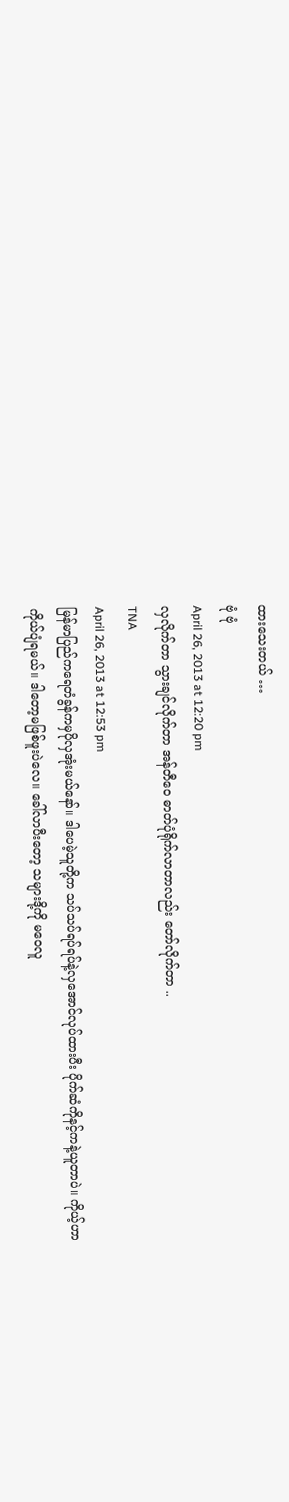ထားသေးတယ် …
ဗုံ ဗုံ
April 26, 2013 at 12:20 pm
လှလိုက်တာ သွားချင်လိုက်တာ အန်တီဝေ ဓာတ်ပုံရိုက်လာတာလည်း တော်လိုက်တာ ..
TNA
April 26, 2013 at 12:53 pm
မြန်မာပြည်ကရေတံခွန်ကမှပိုလှအုံးမယ်နော်။ ဒါပေမဲ့သူတို့က သပ်သပ်ရပ်ရပ်နဲ့လှအောင်လုပ်ထားပီး ပိုက်ဆံကိုနင့်ကနဲ့ယူတာပဲ။ ကိုယ့်ဟာကိုယ်ပျံရမယ်။ ဒါတော့မဖြစ်ဖူးပဲလေ။ ခေါ်လာပီးတော့ သများဒို့ကို မဝေလူ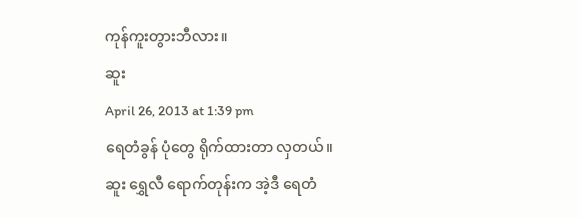ကုန်ကူးတွားဘီလား။
ဆူး
April 26, 2013 at 1:39 pm
ရေတံခွန် ပုံတွေ ရိုက်ထားတာ လှတယ်။
ဆူး ရွှေလီ ရောက်တုန်းက အဲ့ဒီ ရေတံ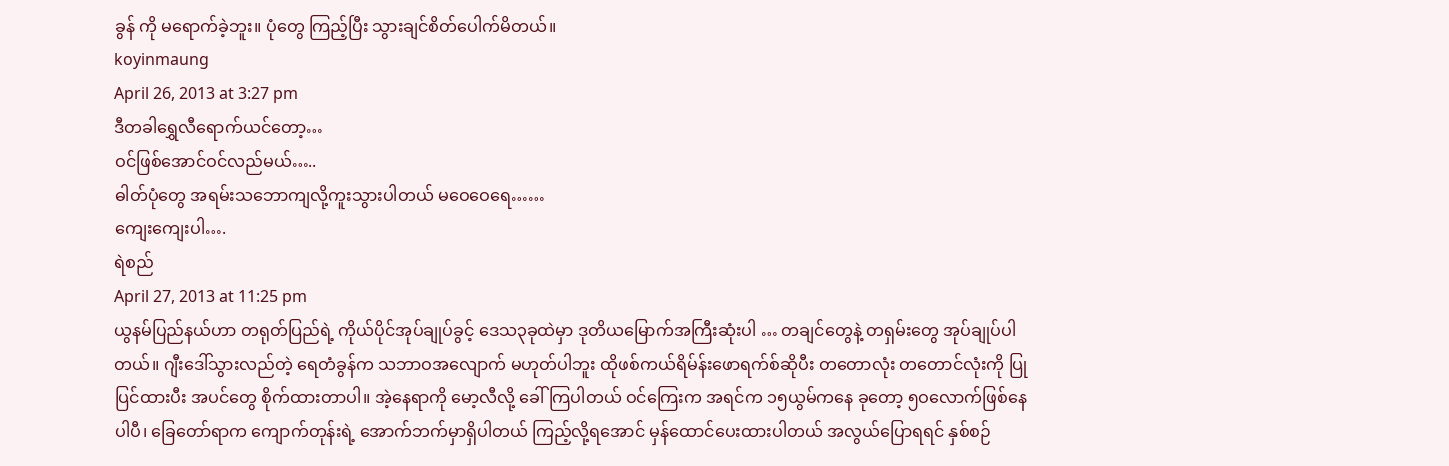ခွန် ကို မရောက်ခဲ့ဘူး။ ပုံတွေ ကြည့်ပြီး သွားချင်စိတ်ပေါက်မိတယ်။
koyinmaung
April 26, 2013 at 3:27 pm
ဒီတခါရွှေလီရောက်ယင်တော့…
ဝင်ဖြစ်အောင်ဝင်လည်မယ်…..
ဓါတ်ပုံတွေ အရမ်းသဘောကျလို့ကူးသွားပါတယ် မဝေဝေရေ……
ကျေးကျေးပါ….
ရဲစည်
April 27, 2013 at 11:25 pm
ယွနမ်ပြည်နယ်ဟာ တရုတ်ပြည်ရဲ့ ကိုယ်ပိုင်အုပ်ချုပ်ခွင့် ဒေသ၃ခုထဲမှာ ဒုတိယမြောက်အကြီးဆုံးပါ … တချင်တွေနဲ့ တရှမ်းတွေ အုပ်ချုပ်ပါတယ်။ ဂျီးဒေါ်သွားလည်တဲ့ ရေတံခွန်က သဘာဝအလျောက် မဟုတ်ပါဘူး ထိုဖစ်ကယ်ရိမ်န်းဖောရက်စ်ဆိုပီး တတောလုံး တတောင်လုံးကို ပြုပြင်ထားပီး အပင်တွေ စိုက်ထားတာပါ။ အဲ့နေရာကို မော့လီလို့ ခေါ်ကြပါတယ် ဝင်ကြေးက အရင်က ၁၅ယွမ်ကနေ ခုတော့ ၅ဝလောက်ဖြစ်နေပါပီ၊ ခြေတော်ရာက ကျောက်တုန်းရဲ့ အောက်ဘက်မှာရှိပါတယ် ကြည့်လို့ရအောင် မှန်ထောင်ပေးထားပါတယ် အလွယ်ပြောရရင် နှစ်စဉ်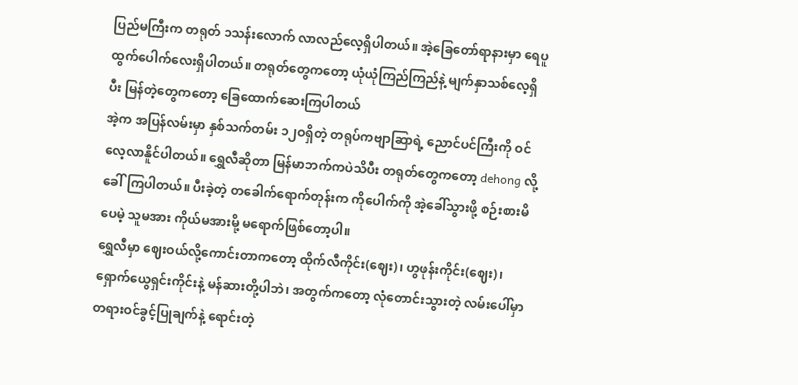ပြည်မကြီးက တရုတ် ၁သန်းလောက် လာလည်လေ့ရှိပါတယ်။ အဲ့ခြေတော်ရာနားမှာ ရေပူထွက်ပေါက်လေးရှိပါတယ်။ တရုတ်တွေကတော့ ယုံယုံကြည်ကြည်နဲ့ မျက်နှာသစ်လေ့ရှိပီး မြန်တဲ့တွေကတော့ ခြေထောက်ဆေးကြပါတယ်
အဲ့က အပြန်လမ်းမှာ နှစ်သက်တမ်း ၁၂ဝရှိတဲ့ တရုပ်ကဗျာဆြာရဲ့ ညောင်ပင်ကြီးကို ဝင်လေ့လာနိူင်ပါတယ်။ ရွှေလီဆိုတာ မြန်မာဘက်ကပဲသိပီး တရုတ်တွေကတော့ dehong လို့ခေါ်ကြပါတယ်။ ပီးခဲ့တဲ့ တခေါက်ရောက်တုန်းက ကိုပေါက်ကို အဲ့ခေါ်သွားဖို့ စဉ်းစားမိပေမဲ့ သူမအား ကိုယ်မအားမို့ မရောက်ဖြစ်တော့ပါ။
ရွှေလီမှာ ဈေးဝယ်လို့ကောင်းတာကတော့ ထိုက်လီကိုင်း(ဈေး)၊ ဟွဖုန်းကိုင်း(ဈေး)၊ ရှောက်ယွေရှင်းကိုင်းနဲ့ မန်ဆားတို့ပါဘဲ၊ အတွက်ကတော့ လုံတောင်းသွားတဲ့ လမ်းပေါ်မှာ တရားဝင်ခွင့်ပြုချက်နဲ့ ရောင်းတဲ့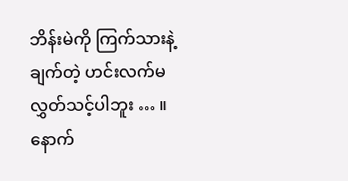ဘိန်းမဲကို ကြက်သားနဲ့ ချက်တဲ့ ဟင်းလက်မလွှတ်သင့်ပါဘူး … ။
နောက်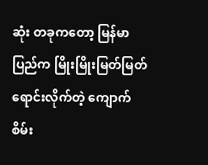ဆုံး တခုကတော့ မြန်မာပြည်က မြိုးမြိုးမြတ်မြတ်ရောင်းလိုက်တဲ့ ကျောက်စိမ်း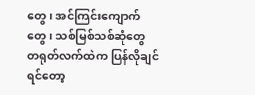တွေ၊ အင်ကြင်းကျောက်တွေ၊ သစ်မြစ်သစ်ဆုံတွေ တရုတ်လက်ထဲက ပြန်လိုချင်ရင်တော့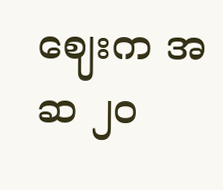ဈေးက အဆ ၂ဝ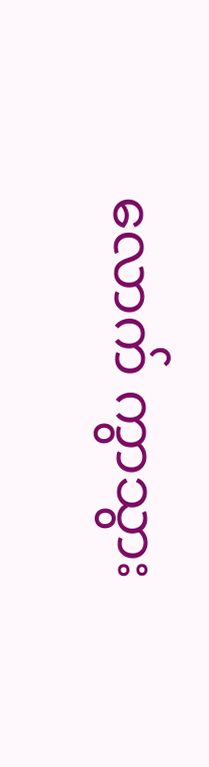လောက် ကွာသွား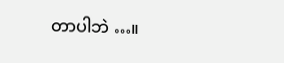တာပါဘဲ …။